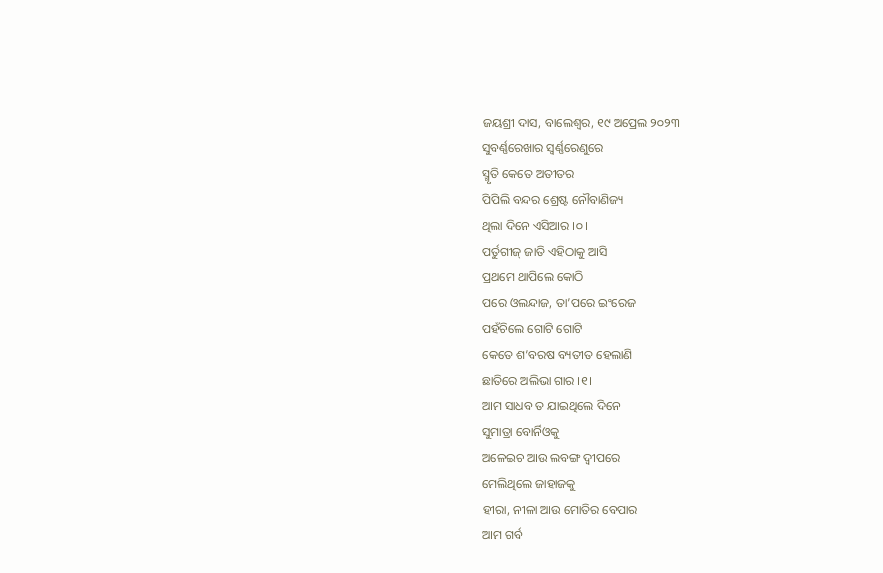ଜୟଶ୍ରୀ ଦାସ, ବାଲେଶ୍ଵର, ୧୯ ଅପ୍ରେଲ ୨୦୨୩
ସୁବର୍ଣ୍ଣରେଖାର ସ୍ଵର୍ଣ୍ଣରେଣୁରେ
ସ୍ମୃତି କେତେ ଅତୀତର
ପିପିଲି ବନ୍ଦର ଶ୍ରେଷ୍ଟ ନୌବାଣିଜ୍ୟ
ଥିଲା ଦିନେ ଏସିଆର ।୦।
ପର୍ତୁଗୀଜ୍ ଜାତି ଏହିଠାକୁ ଆସି
ପ୍ରଥମେ ଥାପିଲେ କୋଠି
ପରେ ଓଲନ୍ଦାଜ, ତା’ପରେ ଇଂରେଜ
ପହଁଚିଲେ ଗୋଟି ଗୋଟି
କେତେ ଶ’ବରଷ ବ୍ୟତୀତ ହେଲାଣି
ଛାତିରେ ଅଲିଭା ଗାର ।୧।
ଆମ ସାଧବ ତ ଯାଇଥିଲେ ଦିନେ
ସୁମାତ୍ରା ବୋର୍ନିଓକୁ
ଅଳେଇଚ ଆଉ ଲବଙ୍ଗ ଦ୍ୱୀପରେ
ମେଲିଥିଲେ ଜାହାଜକୁ
ହୀରା, ନୀଳା ଆଉ ମୋତିର ବେପାର
ଆମ ଗର୍ବ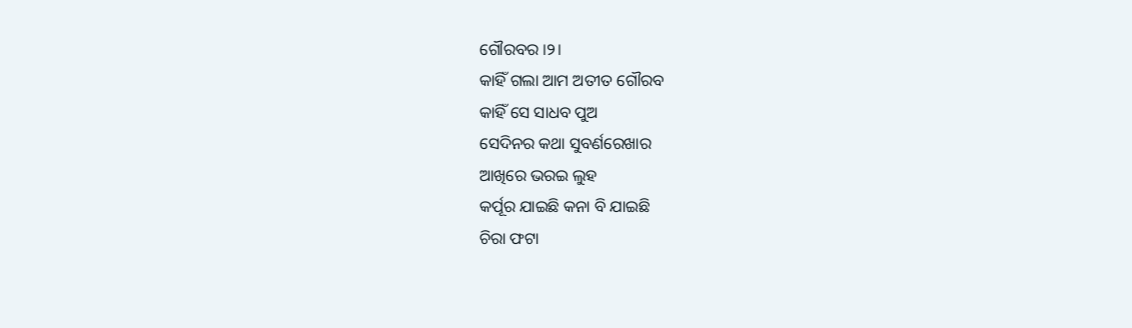ଗୌରବର ।୨।
କାହିଁ ଗଲା ଆମ ଅତୀତ ଗୌରବ
କାହିଁ ସେ ସାଧବ ପୁଅ
ସେଦିନର କଥା ସୁବର୍ଣରେଖାର
ଆଖିରେ ଭରଇ ଲୁହ
କର୍ପୂର ଯାଇଛି କନା ବି ଯାଇଛି
ଚିରା ଫଟା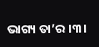ଭାଗ୍ୟ ତା’ର ।୩।